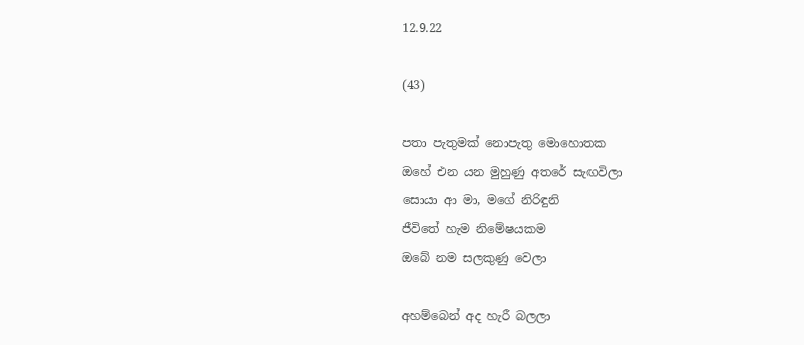12.9.22

(43)

පතා පැතුමක් නොපැතු මොහොතක
ඔහේ එන යන මුහුණු අතරේ සැඟවිලා
සොයා ආ මා, මගේ නිරිඳුනි
ජීවිතේ හැම නිමේෂයකම
ඔබේ නම සලකුණු වෙලා

අහම්බෙන් අද හැරී බලලා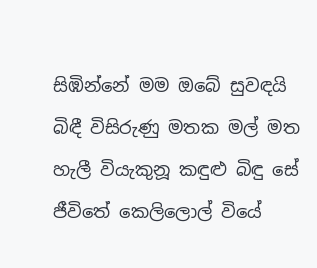සිඹින්නේ මම ඔබේ සුවඳයි
බිඳී විසිරුණු මතක මල් මත
හැලී වියැකුනූ කඳුළු බිඳු සේ
ජීවිතේ කෙලිලොල් වියේ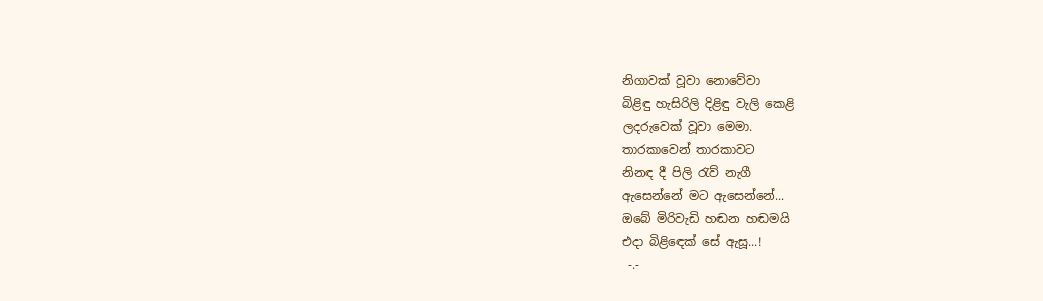නිගාවක් වූවා නොවේවා
බිළිඳු හැසිරිලි දිළිඳු වැලි කෙළි
ලදරුවෙක් වූවා මෙමා.
තාරකාවෙන් තාරකාවට
නිනඳ දී පිලි රැව් නැගී
ඇසෙන්නේ මට ඇසෙන්නේ...
ඔබේ මිරිවැඩි හඬන හඬමයි
එදා බිළිඳෙක් සේ ඇසූ...!
 -.-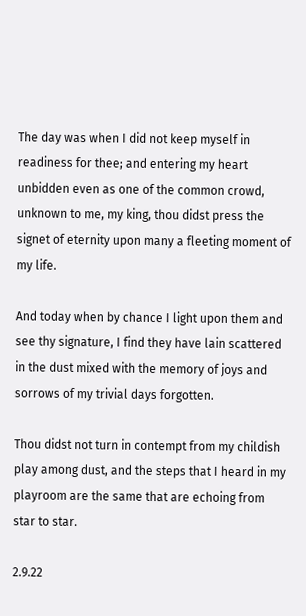The day was when I did not keep myself in readiness for thee; and entering my heart unbidden even as one of the common crowd, unknown to me, my king, thou didst press the signet of eternity upon many a fleeting moment of my life.

And today when by chance I light upon them and see thy signature, I find they have lain scattered in the dust mixed with the memory of joys and sorrows of my trivial days forgotten.

Thou didst not turn in contempt from my childish play among dust, and the steps that I heard in my playroom are the same that are echoing from star to star.

2.9.22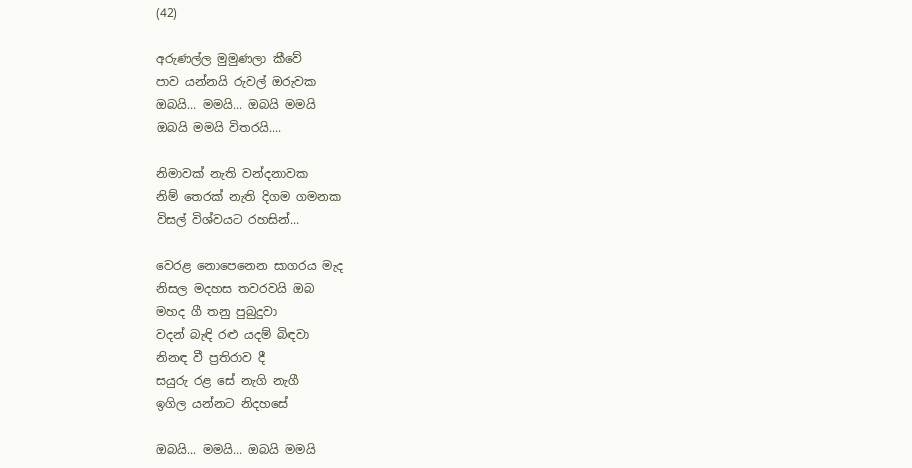(42)

අරුණල්ල මුමුණලා කීවේ
පාව යන්නයි රුවල් ඔරුවක
ඔබයි... මමයි... ඔබයි මමයි
ඔබයි මමයි විතරයි....

නිමාවක් නැති වන්දනාවක
නිම් තෙරක් නැති දිගම ගමනක
විසල් විශ්වයට රහසින්...

වෙරළ නොපෙනෙන සාගරය මැද
නිසල මදහස තවරවයි ඔබ
මහද ගී තනු පුබුදුවා
වදන් බැඳි රළු යදම් බිඳවා
නිනඳ වී ප්‍රතිරාව දී
සයුරු රළ සේ නැගි නැගී
ඉගිල යන්නට නිදහසේ

ඔබයි... මමයි... ඔබයි මමයි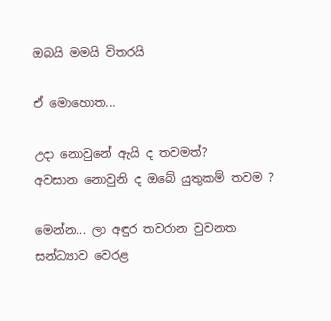ඔබයි මමයි විතරයි

ඒ මොහොත...

උදා නොවුනේ ඇයි ද තවමත්?
අවසාන නොවුනි ද ඔබේ යුතුකම් තවම ?

මෙන්න... ලා අඳුර තවරාන වුවනත
සන්ධ්‍යාව වෙරළ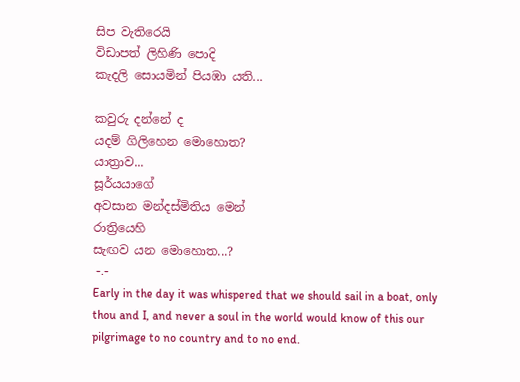සිප වැතිරෙයි
විඩාපත් ලිහිණි පොදි
කැදලි සොයමින් පියඹා යති...

කවුරු දන්නේ ද
යදම් ගිලිහෙන මොහොත?
යාත්‍රාව...
සූර්යයාගේ
අවසාන මන්දස්මිතිය මෙන්
රාත්‍රියෙහි
සැඟව යන මොහොත...?
 -.-
Early in the day it was whispered that we should sail in a boat, only thou and I, and never a soul in the world would know of this our pilgrimage to no country and to no end.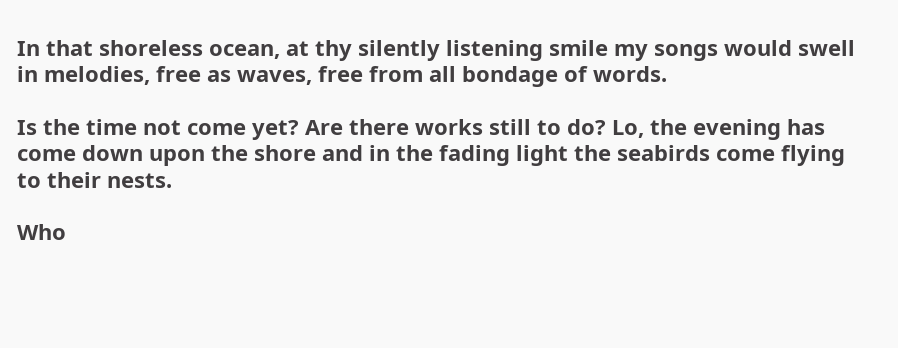In that shoreless ocean, at thy silently listening smile my songs would swell in melodies, free as waves, free from all bondage of words.

Is the time not come yet? Are there works still to do? Lo, the evening has come down upon the shore and in the fading light the seabirds come flying to their nests.

Who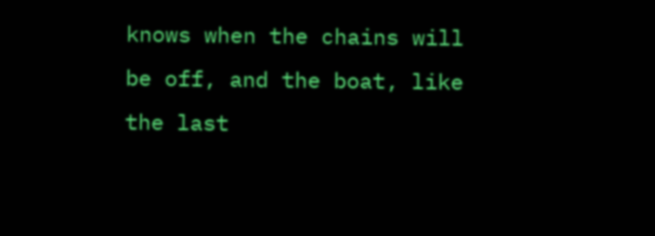knows when the chains will be off, and the boat, like the last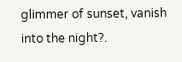glimmer of sunset, vanish into the night?.